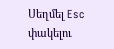Սեղմել Esc փակելու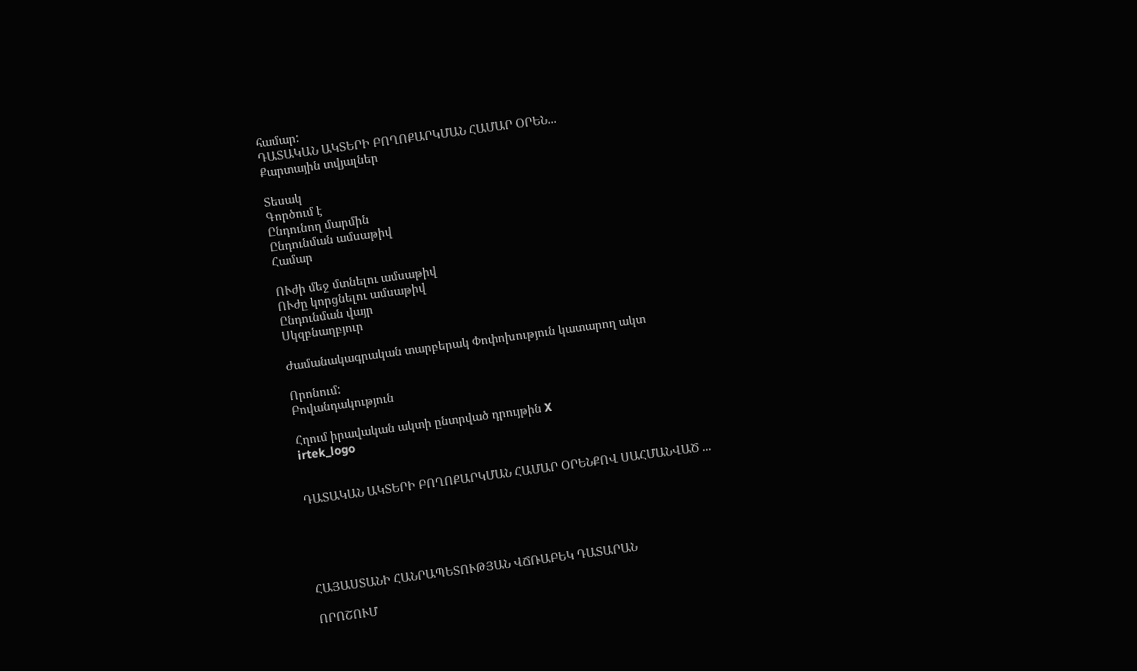համար:
ԴԱՏԱԿԱՆ ԱԿՏԵՐԻ ԲՈՂՈՔԱՐԿՄԱՆ ՀԱՄԱՐ ՕՐԵՆ...
Քարտային տվյալներ

Տեսակ
Գործում է
Ընդունող մարմին
Ընդունման ամսաթիվ
Համար

ՈՒժի մեջ մտնելու ամսաթիվ
ՈՒժը կորցնելու ամսաթիվ
Ընդունման վայր
Սկզբնաղբյուր

Ժամանակագրական տարբերակ Փոփոխություն կատարող ակտ

Որոնում:
Բովանդակություն

Հղում իրավական ակտի ընտրված դրույթին X
irtek_logo


ԴԱՏԱԿԱՆ ԱԿՏԵՐԻ ԲՈՂՈՔԱՐԿՄԱՆ ՀԱՄԱՐ ՕՐԵՆՔՈՎ ՍԱՀՄԱՆՎԱԾ ...





ՀԱՅԱՍՏԱՆԻ ՀԱՆՐԱՊԵՏՈՒԹՅԱՆ ՎՃՌԱԲԵԿ ԴԱՏԱՐԱՆ

ՈՐՈՇՈՒՄ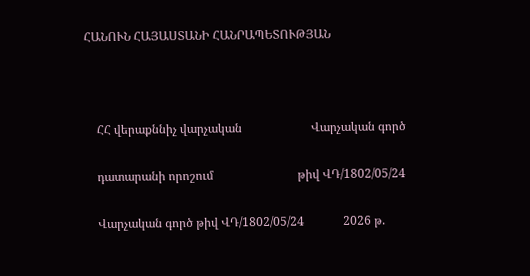ՀԱՆՈՒՆ ՀԱՅԱՍՏԱՆԻ ՀԱՆՐԱՊԵՏՈՒԹՅԱՆ



    ՀՀ վերաքննիչ վարչական                       Վարչական գործ

    դատարանի որոշում                            թիվ ՎԴ/1802/05/24

    Վարչական գործ թիվ ՎԴ/1802/05/24             2026 թ.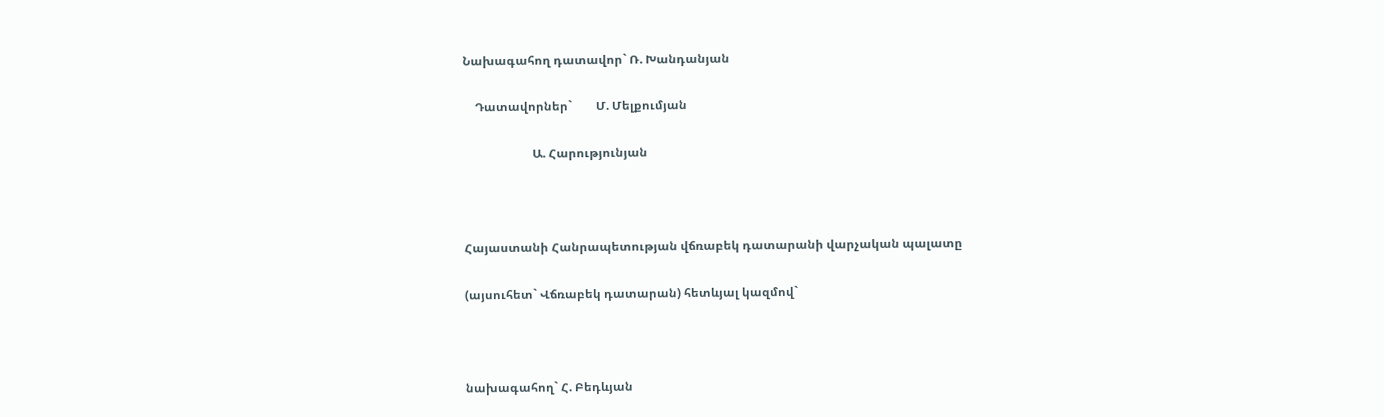Նախագահող դատավոր` Ռ. Խանդանյան

    Դատավորներ`        Մ. Մելքումյան

                       Ա. Հարությունյան



Հայաստանի Հանրապետության վճռաբեկ դատարանի վարչական պալատը

(այսուհետ` Վճռաբեկ դատարան) հետևյալ կազմով`



նախագահող` Հ. Բեդևյան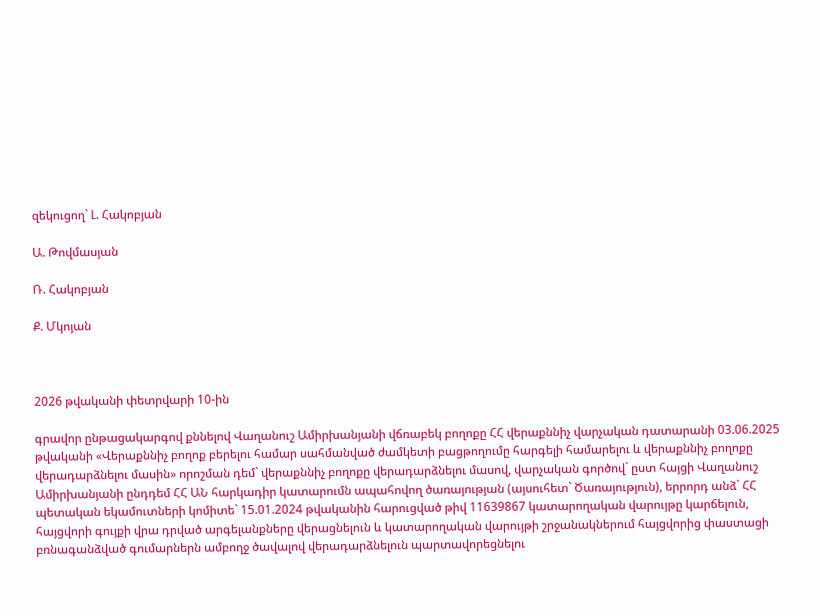զեկուցող` Լ. Հակոբյան

Ա. Թովմասյան

Ռ. Հակոբյան

Ք. Մկոյան



2026 թվականի փետրվարի 10-ին

գրավոր ընթացակարգով քննելով Վաղանուշ Ամիրխանյանի վճռաբեկ բողոքը ՀՀ վերաքննիչ վարչական դատարանի 03.06.2025 թվականի «Վերաքննիչ բողոք բերելու համար սահմանված ժամկետի բացթողումը հարգելի համարելու և վերաքննիչ բողոքը վերադարձնելու մասին» որոշման դեմ` վերաքննիչ բողոքը վերադարձնելու մասով, վարչական գործով` ըստ հայցի Վաղանուշ Ամիրխանյանի ընդդեմ ՀՀ ԱՆ հարկադիր կատարումն ապահովող ծառայության (այսուհետ` Ծառայություն), երրորդ անձ` ՀՀ պետական եկամուտների կոմիտե` 15.01.2024 թվականին հարուցված թիվ 11639867 կատարողական վարույթը կարճելուն, հայցվորի գույքի վրա դրված արգելանքները վերացնելուն և կատարողական վարույթի շրջանակներում հայցվորից փաստացի բռնագանձված գումարներն ամբողջ ծավալով վերադարձնելուն պարտավորեցնելու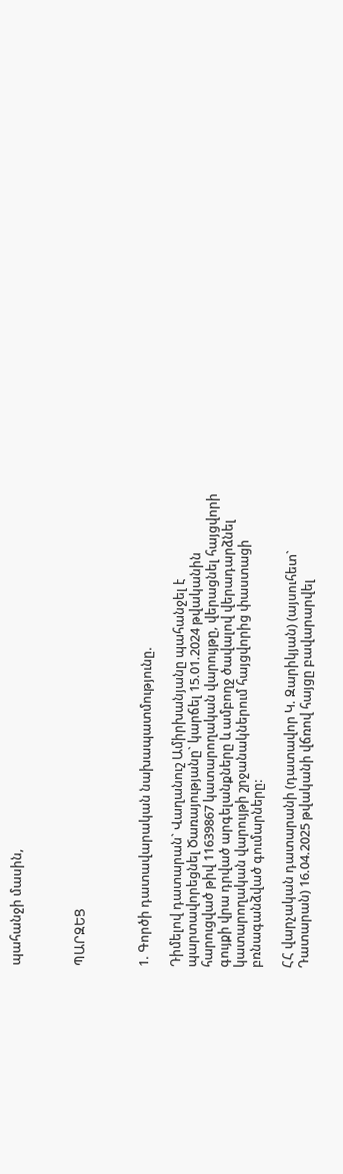պահանջի մասին,



ՊԱՐԶԵՑ



1. Գործի դատավարական նախապատմությունը.

Դիմելով դատարան` Վաղանուշ Ամիրխանյանը պահանջել է պարտավորեցնել Ծառայությանը` կարճել 15.01.2024 թվականին հարուցված թիվ 11639867 կատարողական վարույթը, վերացնել հայցվորի գույքի վրա դրված արգելանքները և ամբողջ ծավալով վերադարձնել կատարողական վարույթի շրջանակներում հայցվորից փաստացի բռնագանձված գումարները:

ՀՀ վարչական դատարանի (դատավոր Կ. Զարիկյան) (այսուհետ` Դատարան) 16.04.2025 թվականի վճռով հայցը բավարարվել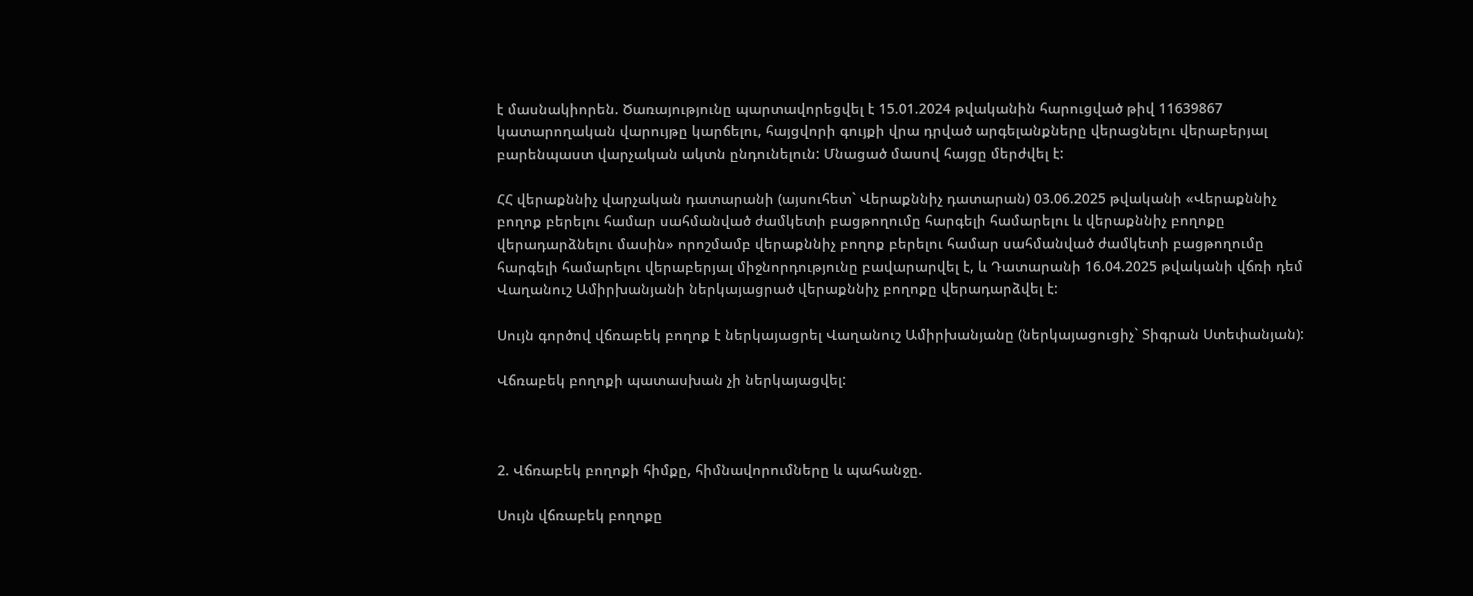է մասնակիորեն. Ծառայությունը պարտավորեցվել է 15.01.2024 թվականին հարուցված թիվ 11639867 կատարողական վարույթը կարճելու, հայցվորի գույքի վրա դրված արգելանքները վերացնելու վերաբերյալ բարենպաստ վարչական ակտն ընդունելուն: Մնացած մասով հայցը մերժվել է:

ՀՀ վերաքննիչ վարչական դատարանի (այսուհետ` Վերաքննիչ դատարան) 03.06.2025 թվականի «Վերաքննիչ բողոք բերելու համար սահմանված ժամկետի բացթողումը հարգելի համարելու և վերաքննիչ բողոքը վերադարձնելու մասին» որոշմամբ վերաքննիչ բողոք բերելու համար սահմանված ժամկետի բացթողումը հարգելի համարելու վերաբերյալ միջնորդությունը բավարարվել է, և Դատարանի 16.04.2025 թվականի վճռի դեմ Վաղանուշ Ամիրխանյանի ներկայացրած վերաքննիչ բողոքը վերադարձվել է:

Սույն գործով վճռաբեկ բողոք է ներկայացրել Վաղանուշ Ամիրխանյանը (ներկայացուցիչ` Տիգրան Ստեփանյան):

Վճռաբեկ բողոքի պատասխան չի ներկայացվել:



2. Վճռաբեկ բողոքի հիմքը, հիմնավորումները և պահանջը.

Սույն վճռաբեկ բողոքը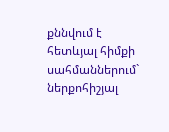քննվում է հետևյալ հիմքի սահմաններում` ներքոհիշյալ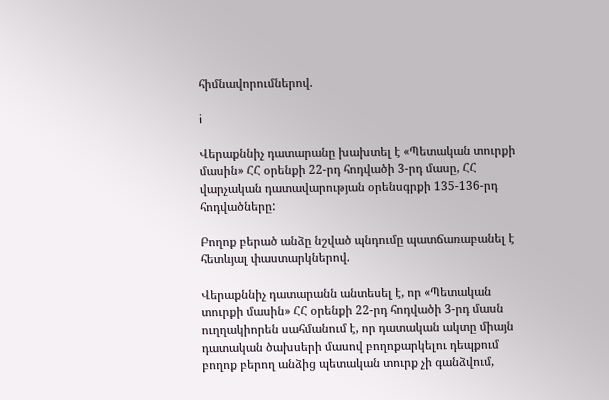հիմնավորումներով.

i

Վերաքննիչ դատարանը խախտել է «Պետական տուրքի մասին» ՀՀ օրենքի 22-րդ հոդվածի 3-րդ մասը, ՀՀ վարչական դատավարության օրենսգրքի 135-136-րդ հոդվածները:

Բողոք բերած անձը նշված պնդումը պատճառաբանել է հետևյալ փաստարկներով.

Վերաքննիչ դատարանն անտեսել է, որ «Պետական տուրքի մասին» ՀՀ օրենքի 22-րդ հոդվածի 3-րդ մասն ուղղակիորեն սահմանում է, որ դատական ակտը միայն դատական ծախսերի մասով բողոքարկելու դեպքում բողոք բերող անձից պետական տուրք չի գանձվում,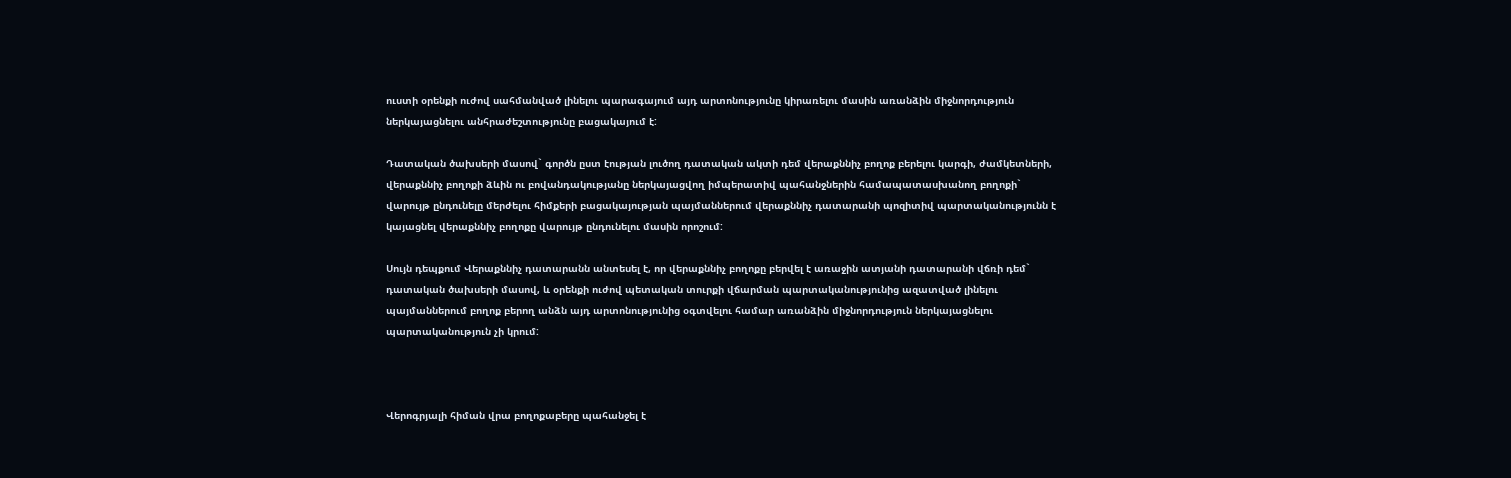ուստի օրենքի ուժով սահմանված լինելու պարագայում այդ արտոնությունը կիրառելու մասին առանձին միջնորդություն ներկայացնելու անհրաժեշտությունը բացակայում է:

Դատական ծախսերի մասով` գործն ըստ էության լուծող դատական ակտի դեմ վերաքննիչ բողոք բերելու կարգի, ժամկետների, վերաքննիչ բողոքի ձևին ու բովանդակությանը ներկայացվող իմպերատիվ պահանջներին համապատասխանող բողոքի` վարույթ ընդունելը մերժելու հիմքերի բացակայության պայմաններում վերաքննիչ դատարանի պոզիտիվ պարտականությունն է կայացնել վերաքննիչ բողոքը վարույթ ընդունելու մասին որոշում:

Սույն դեպքում Վերաքննիչ դատարանն անտեսել է, որ վերաքննիչ բողոքը բերվել է առաջին ատյանի դատարանի վճռի դեմ` դատական ծախսերի մասով, և օրենքի ուժով պետական տուրքի վճարման պարտականությունից ազատված լինելու պայմաններում բողոք բերող անձն այդ արտոնությունից օգտվելու համար առանձին միջնորդություն ներկայացնելու պարտականություն չի կրում:



Վերոգրյալի հիման վրա բողոքաբերը պահանջել է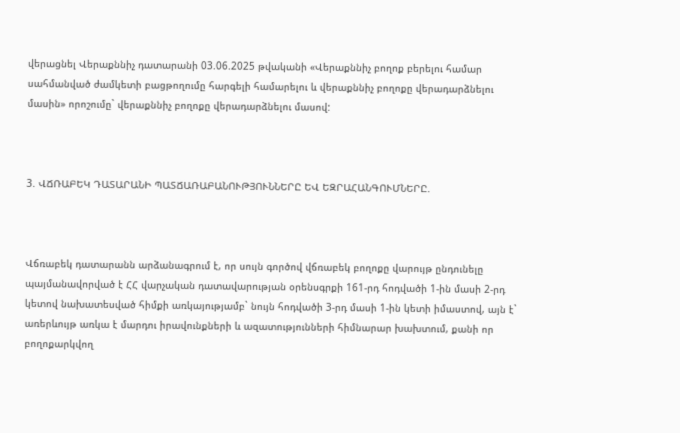վերացնել Վերաքննիչ դատարանի 03.06.2025 թվականի «Վերաքննիչ բողոք բերելու համար սահմանված ժամկետի բացթողումը հարգելի համարելու և վերաքննիչ բողոքը վերադարձնելու մասին» որոշումը` վերաքննիչ բողոքը վերադարձնելու մասով:



3. ՎՃՌԱԲԵԿ ԴԱՏԱՐԱՆԻ ՊԱՏՃԱՌԱԲԱՆՈՒԹՅՈՒՆՆԵՐԸ ԵՎ ԵԶՐԱՀԱՆԳՈՒՄՆԵՐԸ.



Վճռաբեկ դատարանն արձանագրում է, որ սույն գործով վճռաբեկ բողոքը վարույթ ընդունելը պայմանավորված է ՀՀ վարչական դատավարության օրենսգրքի 161-րդ հոդվածի 1-ին մասի 2-րդ կետով նախատեսված հիմքի առկայությամբ` նույն հոդվածի 3-րդ մասի 1-ին կետի իմաստով, այն է` առերևույթ առկա է մարդու իրավունքների և ազատությունների հիմնարար խախտում, քանի որ բողոքարկվող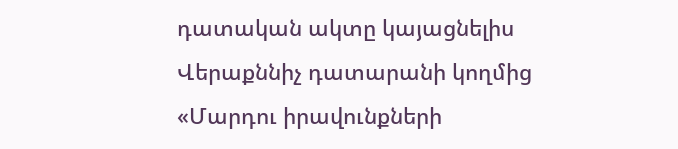դատական ակտը կայացնելիս Վերաքննիչ դատարանի կողմից «Մարդու իրավունքների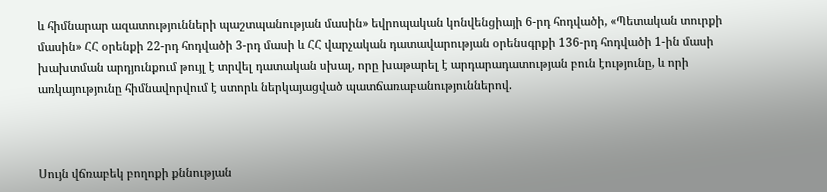և հիմնարար ազատությունների պաշտպանության մասին» եվրոպական կոնվենցիայի 6-րդ հոդվածի, «Պետական տուրքի մասին» ՀՀ օրենքի 22-րդ հոդվածի 3-րդ մասի և ՀՀ վարչական դատավարության օրենսգրքի 136-րդ հոդվածի 1-ին մասի խախտման արդյունքում թույլ է տրվել դատական սխալ, որը խաթարել է արդարադատության բուն էությունը, և որի առկայությունը հիմնավորվում է ստորև ներկայացված պատճառաբանություններով.



Սույն վճռաբեկ բողոքի քննության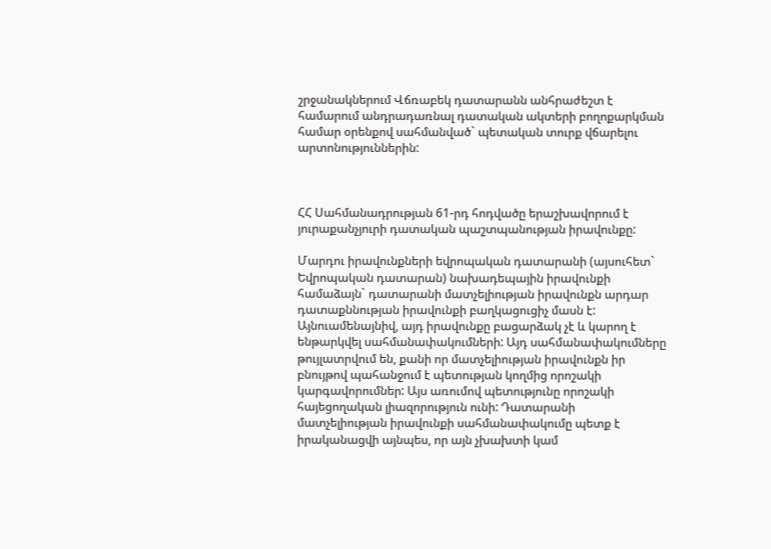շրջանակներում Վճռաբեկ դատարանն անհրաժեշտ է համարում անդրադառնալ դատական ակտերի բողոքարկման համար օրենքով սահմանված` պետական տուրք վճարելու արտոնություններին:



ՀՀ Սահմանադրության 61-րդ հոդվածը երաշխավորում է յուրաքանչյուրի դատական պաշտպանության իրավունքը:

Մարդու իրավունքների եվրոպական դատարանի (այսուհետ` Եվրոպական դատարան) նախադեպային իրավունքի համաձայն` դատարանի մատչելիության իրավունքն արդար դատաքննության իրավունքի բաղկացուցիչ մասն է: Այնուամենայնիվ, այդ իրավունքը բացարձակ չէ և կարող է ենթարկվել սահմանափակումների: Այդ սահմանափակումները թույլատրվում են, քանի որ մատչելիության իրավունքն իր բնույթով պահանջում է պետության կողմից որոշակի կարգավորումներ: Այս առումով պետությունը որոշակի հայեցողական լիազորություն ունի: Դատարանի մատչելիության իրավունքի սահմանափակումը պետք է իրականացվի այնպես, որ այն չխախտի կամ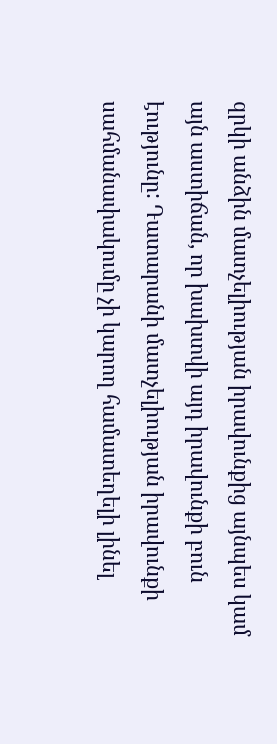զրկի անձին մատչելիության իրավունքից այնպես կամ այն աստիճան, որ խախտվի այդ իրավունքի բուն էությունը: Դատարանի մատչելիության իրավունքի սահմանափակումը չի կարող համատեղելի լինել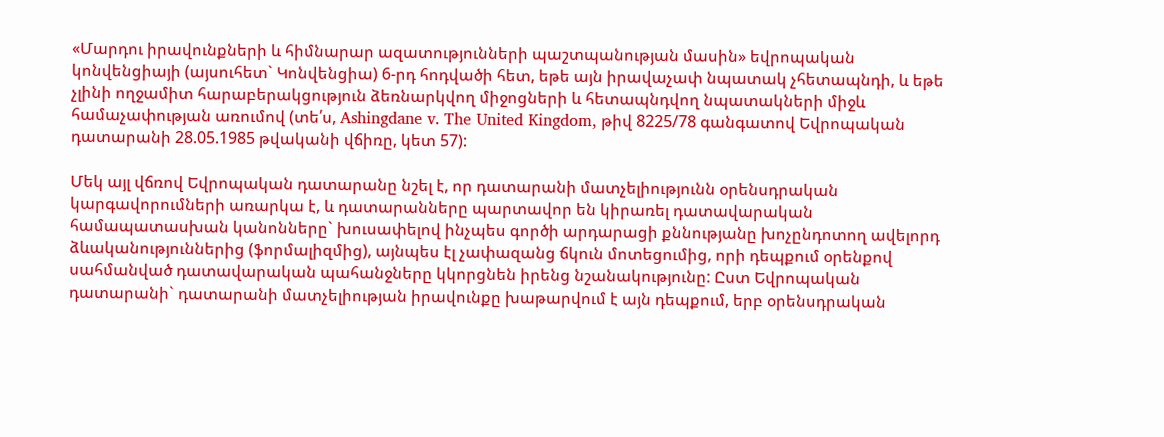«Մարդու իրավունքների և հիմնարար ազատությունների պաշտպանության մասին» եվրոպական կոնվենցիայի (այսուհետ` Կոնվենցիա) 6-րդ հոդվածի հետ, եթե այն իրավաչափ նպատակ չհետապնդի, և եթե չլինի ողջամիտ հարաբերակցություն ձեռնարկվող միջոցների և հետապնդվող նպատակների միջև համաչափության առումով (տե՛ս, Ashingdane v. The United Kingdom, թիվ 8225/78 գանգատով Եվրոպական դատարանի 28.05.1985 թվականի վճիռը, կետ 57):

Մեկ այլ վճռով Եվրոպական դատարանը նշել է, որ դատարանի մատչելիությունն օրենսդրական կարգավորումների առարկա է, և դատարանները պարտավոր են կիրառել դատավարական համապատասխան կանոնները` խուսափելով ինչպես գործի արդարացի քննությանը խոչընդոտող ավելորդ ձևականություններից (ֆորմալիզմից), այնպես էլ չափազանց ճկուն մոտեցումից, որի դեպքում օրենքով սահմանված դատավարական պահանջները կկորցնեն իրենց նշանակությունը: Ըստ Եվրոպական դատարանի` դատարանի մատչելիության իրավունքը խաթարվում է այն դեպքում, երբ օրենսդրական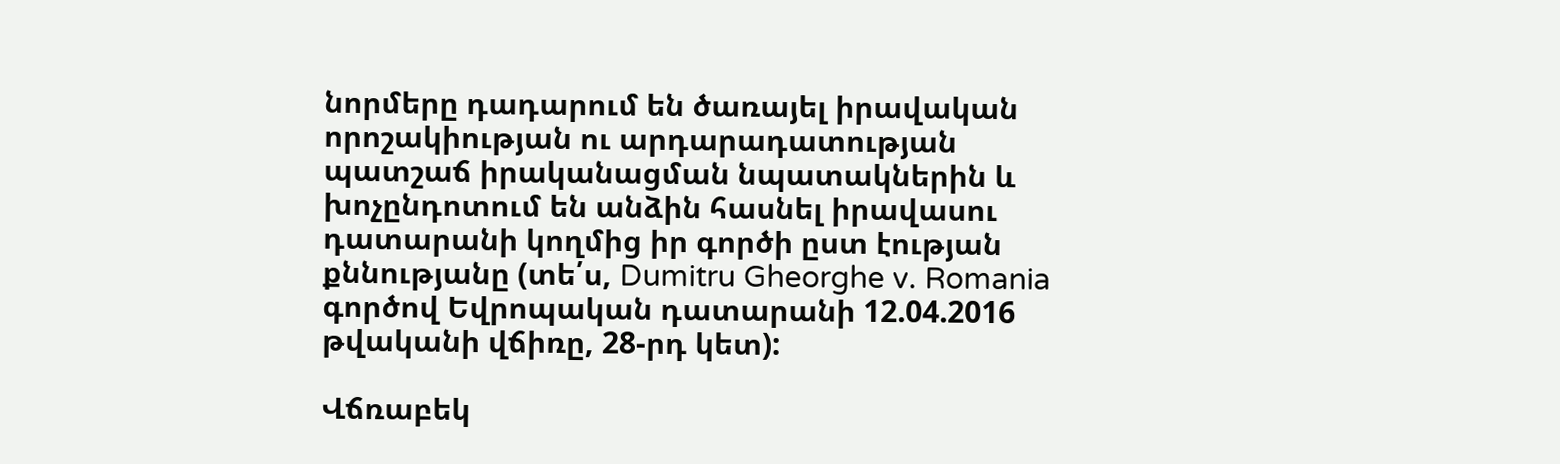նորմերը դադարում են ծառայել իրավական որոշակիության ու արդարադատության պատշաճ իրականացման նպատակներին և խոչընդոտում են անձին հասնել իրավասու դատարանի կողմից իր գործի ըստ էության քննությանը (տե՛ս, Dumitru Gheorghe v. Romania գործով Եվրոպական դատարանի 12.04.2016 թվականի վճիռը, 28-րդ կետ):

Վճռաբեկ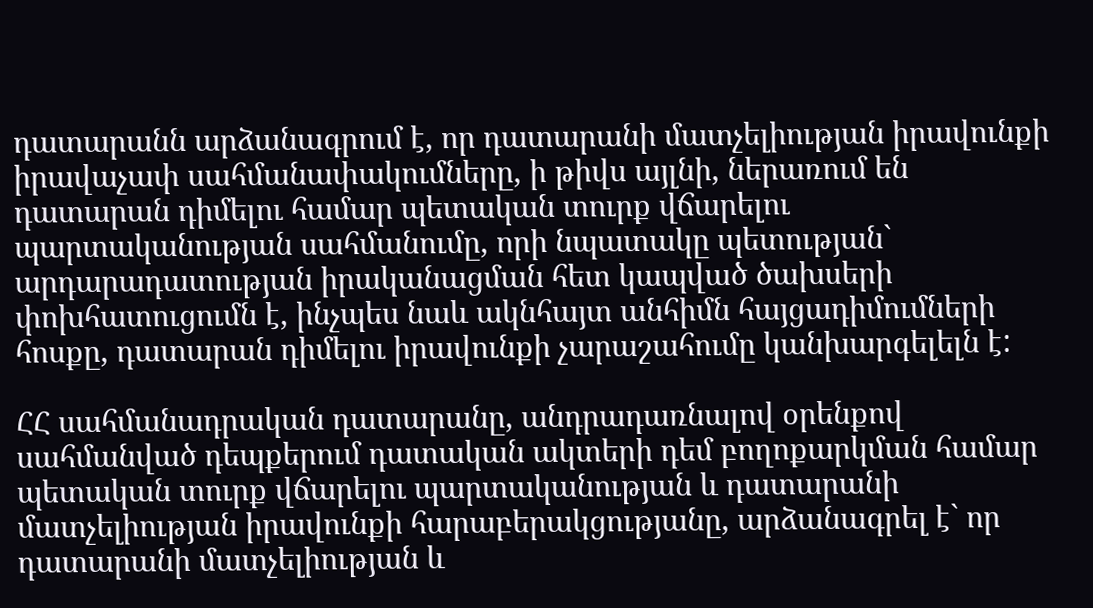դատարանն արձանագրում է, որ դատարանի մատչելիության իրավունքի իրավաչափ սահմանափակումները, ի թիվս այլնի, ներառում են դատարան դիմելու համար պետական տուրք վճարելու պարտականության սահմանումը, որի նպատակը պետության` արդարադատության իրականացման հետ կապված ծախսերի փոխհատուցումն է, ինչպես նաև ակնհայտ անհիմն հայցադիմումների հոսքը, դատարան դիմելու իրավունքի չարաշահումը կանխարգելելն է:

ՀՀ սահմանադրական դատարանը, անդրադառնալով օրենքով սահմանված դեպքերում դատական ակտերի դեմ բողոքարկման համար պետական տուրք վճարելու պարտականության և դատարանի մատչելիության իրավունքի հարաբերակցությանը, արձանագրել է` որ դատարանի մատչելիության և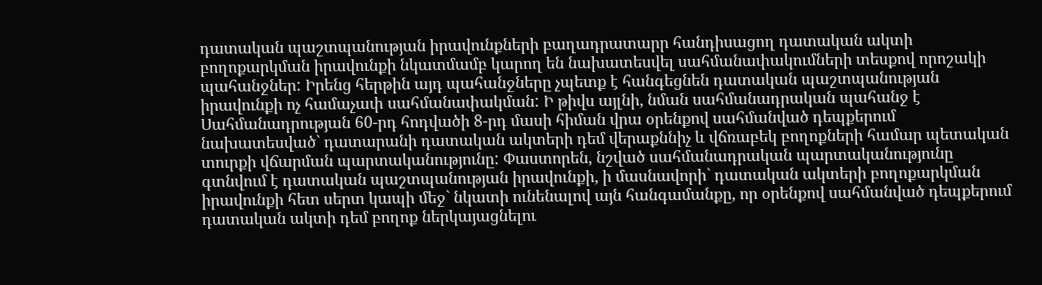դատական պաշտպանության իրավունքների բաղադրատարր հանդիսացող դատական ակտի բողոքարկման իրավունքի նկատմամբ կարող են նախատեսվել սահմանափակումների տեսքով որոշակի պահանջներ: Իրենց հերթին այդ պահանջները չպետք է հանգեցնեն դատական պաշտպանության իրավունքի ոչ համաչափ սահմանափակման: Ի թիվս այլնի, նման սահմանադրական պահանջ է Սահմանադրության 60-րդ հոդվածի 8-րդ մասի հիման վրա օրենքով սահմանված դեպքերում նախատեսված` դատարանի դատական ակտերի դեմ վերաքննիչ և վճռաբեկ բողոքների համար պետական տուրքի վճարման պարտականությունը: Փաստորեն, նշված սահմանադրական պարտականությունը գտնվում է դատական պաշտպանության իրավունքի, ի մասնավորի` դատական ակտերի բողոքարկման իրավունքի հետ սերտ կապի մեջ` նկատի ունենալով այն հանգամանքը, որ օրենքով սահմանված դեպքերում դատական ակտի դեմ բողոք ներկայացնելու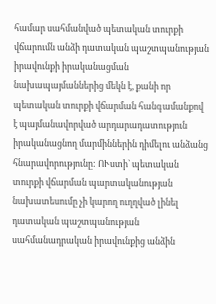համար սահմանված պետական տուրքի վճարումն անձի դատական պաշտպանության իրավունքի իրականացման նախապայմաններից մեկն է, քանի որ պետական տուրքի վճարման հանգամանքով է պայմանավորված արդարադատություն իրականացնող մարմիններին դիմելու անձանց հնարավորությունը: ՈՒստի` պետական տուրքի վճարման պարտականության նախատեսումը չի կարող ուղղված լինել դատական պաշտպանության սահմանադրական իրավունքից անձին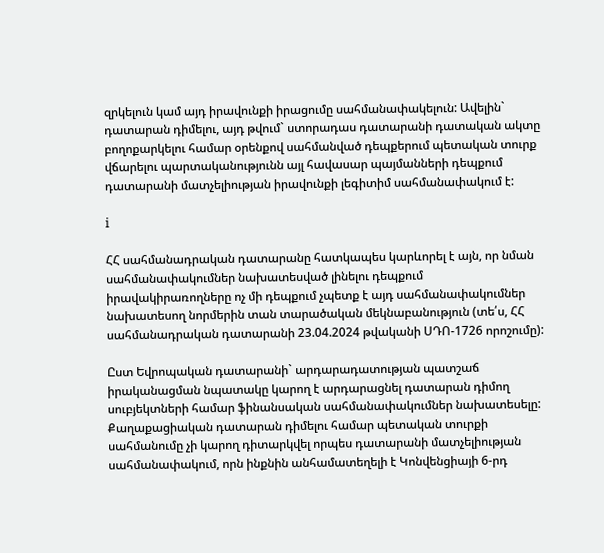զրկելուն կամ այդ իրավունքի իրացումը սահմանափակելուն: Ավելին` դատարան դիմելու, այդ թվում` ստորադաս դատարանի դատական ակտը բողոքարկելու համար օրենքով սահմանված դեպքերում պետական տուրք վճարելու պարտականությունն այլ հավասար պայմանների դեպքում դատարանի մատչելիության իրավունքի լեգիտիմ սահմանափակում է:

i

ՀՀ սահմանադրական դատարանը հատկապես կարևորել է այն, որ նման սահմանափակումներ նախատեսված լինելու դեպքում իրավակիրառողները ոչ մի դեպքում չպետք է այդ սահմանափակումներ նախատեսող նորմերին տան տարածական մեկնաբանություն (տե՛ս, ՀՀ սահմանադրական դատարանի 23.04.2024 թվականի ՍԴՈ-1726 որոշումը):

Ըստ Եվրոպական դատարանի` արդարադատության պատշաճ իրականացման նպատակը կարող է արդարացնել դատարան դիմող սուբյեկտների համար ֆինանսական սահմանափակումներ նախատեսելը: Քաղաքացիական դատարան դիմելու համար պետական տուրքի սահմանումը չի կարող դիտարկվել որպես դատարանի մատչելիության սահմանափակում, որն ինքնին անհամատեղելի է Կոնվենցիայի 6-րդ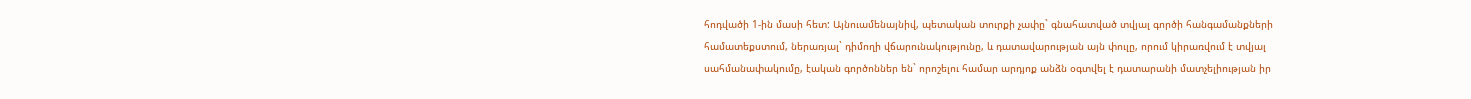հոդվածի 1-ին մասի հետ: Այնուամենայնիվ, պետական տուրքի չափը` գնահատված տվյալ գործի հանգամանքների համատեքստում, ներառյալ` դիմողի վճարունակությունը, և դատավարության այն փուլը, որում կիրառվում է տվյալ սահմանափակումը, էական գործոններ են` որոշելու համար արդյոք անձն օգտվել է դատարանի մատչելիության իր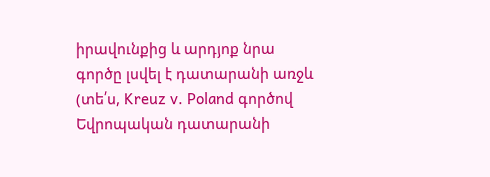իրավունքից և արդյոք նրա գործը լսվել է դատարանի առջև (տե՛ս, Kreuz v. Poland գործով Եվրոպական դատարանի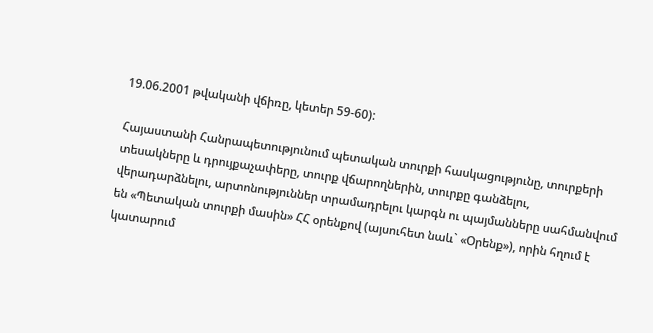19.06.2001 թվականի վճիռը, կետեր 59-60):

Հայաստանի Հանրապետությունում պետական տուրքի հասկացությունը, տուրքերի տեսակները և դրույքաչափերը, տուրք վճարողներին, տուրքը գանձելու, վերադարձնելու, արտոնություններ տրամադրելու կարգն ու պայմանները սահմանվում են «Պետական տուրքի մասին» ՀՀ օրենքով (այսուհետ նաև` «Օրենք»), որին հղում է կատարում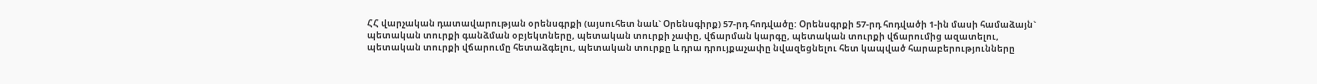ՀՀ վարչական դատավարության օրենսգրքի (այսուհետ նաև` Օրենսգիրք) 57-րդ հոդվածը: Օրենսգրքի 57-րդ հոդվածի 1-ին մասի համաձայն` պետական տուրքի գանձման օբյեկտները, պետական տուրքի չափը, վճարման կարգը, պետական տուրքի վճարումից ազատելու, պետական տուրքի վճարումը հետաձգելու, պետական տուրքը և դրա դրույքաչափը նվազեցնելու հետ կապված հարաբերությունները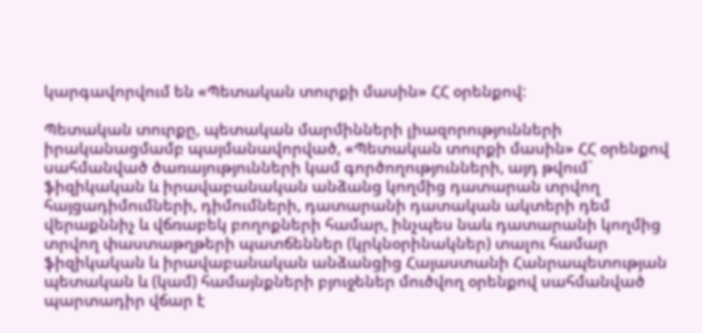կարգավորվում են «Պետական տուրքի մասին» ՀՀ օրենքով:

Պետական տուրքը, պետական մարմինների լիազորությունների իրականացմամբ պայմանավորված, «Պետական տուրքի մասին» ՀՀ օրենքով սահմանված ծառայությունների կամ գործողությունների, այդ թվում` ֆիզիկական և իրավաբանական անձանց կողմից դատարան տրվող հայցադիմումների, դիմումների, դատարանի դատական ակտերի դեմ վերաքննիչ և վճռաբեկ բողոքների համար, ինչպես նաև դատարանի կողմից տրվող փաստաթղթերի պատճեններ (կրկնօրինակներ) տալու համար ֆիզիկական և իրավաբանական անձանցից Հայաստանի Հանրապետության պետական և (կամ) համայնքների բյուջեներ մուծվող օրենքով սահմանված պարտադիր վճար է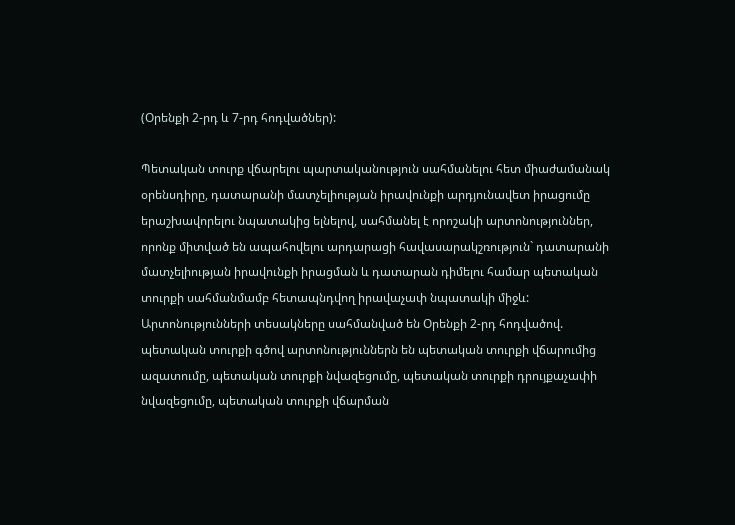(Օրենքի 2-րդ և 7-րդ հոդվածներ):

Պետական տուրք վճարելու պարտականություն սահմանելու հետ միաժամանակ օրենսդիրը, դատարանի մատչելիության իրավունքի արդյունավետ իրացումը երաշխավորելու նպատակից ելնելով, սահմանել է որոշակի արտոնություններ, որոնք միտված են ապահովելու արդարացի հավասարակշռություն` դատարանի մատչելիության իրավունքի իրացման և դատարան դիմելու համար պետական տուրքի սահմանմամբ հետապնդվող իրավաչափ նպատակի միջև: Արտոնությունների տեսակները սահմանված են Օրենքի 2-րդ հոդվածով. պետական տուրքի գծով արտոնություններն են պետական տուրքի վճարումից ազատումը, պետական տուրքի նվազեցումը, պետական տուրքի դրույքաչափի նվազեցումը, պետական տուրքի վճարման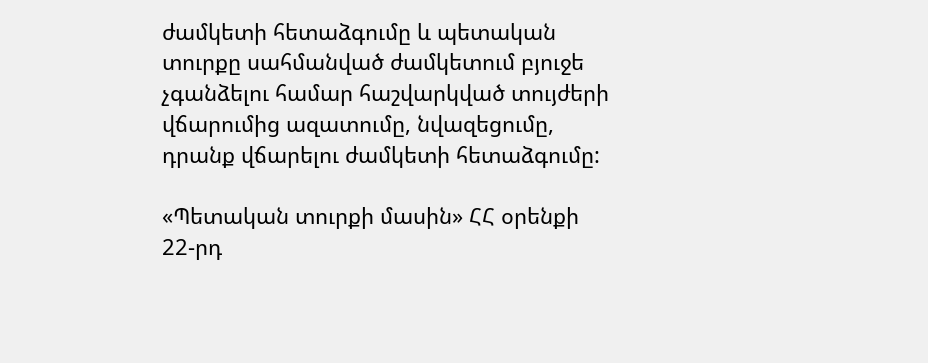ժամկետի հետաձգումը և պետական տուրքը սահմանված ժամկետում բյուջե չգանձելու համար հաշվարկված տույժերի վճարումից ազատումը, նվազեցումը, դրանք վճարելու ժամկետի հետաձգումը:

«Պետական տուրքի մասին» ՀՀ օրենքի 22-րդ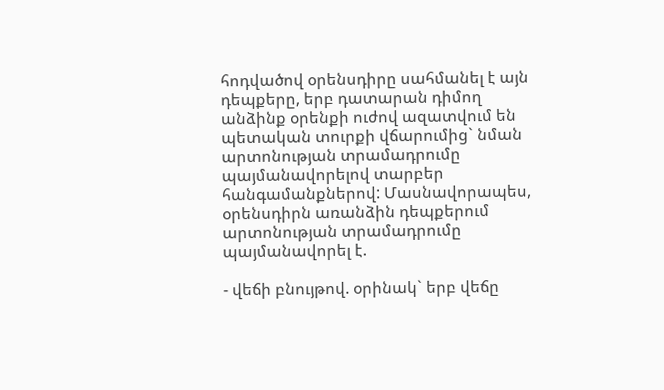հոդվածով օրենսդիրը սահմանել է այն դեպքերը, երբ դատարան դիմող անձինք օրենքի ուժով ազատվում են պետական տուրքի վճարումից` նման արտոնության տրամադրումը պայմանավորելով տարբեր հանգամանքներով: Մասնավորապես, օրենսդիրն առանձին դեպքերում արտոնության տրամադրումը պայմանավորել է.

- վեճի բնույթով. օրինակ` երբ վեճը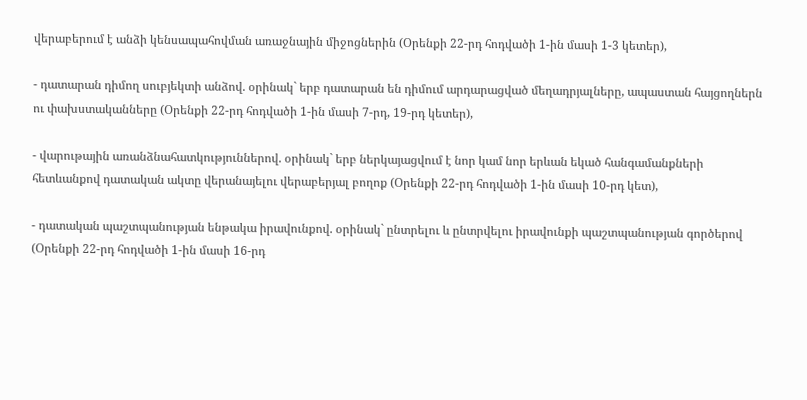վերաբերում է անձի կենսապահովման առաջնային միջոցներին (Օրենքի 22-րդ հոդվածի 1-ին մասի 1-3 կետեր),

- դատարան դիմող սուբյեկտի անձով. օրինակ` երբ դատարան են դիմում արդարացված մեղադրյալները, ապաստան հայցողներն ու փախստականները (Օրենքի 22-րդ հոդվածի 1-ին մասի 7-րդ, 19-րդ կետեր),

- վարութային առանձնահատկություններով. օրինակ` երբ ներկայացվում է նոր կամ նոր երևան եկած հանգամանքների հետևանքով դատական ակտը վերանայելու վերաբերյալ բողոք (Օրենքի 22-րդ հոդվածի 1-ին մասի 10-րդ կետ),

- դատական պաշտպանության ենթակա իրավունքով. օրինակ` ընտրելու և ընտրվելու իրավունքի պաշտպանության գործերով (Օրենքի 22-րդ հոդվածի 1-ին մասի 16-րդ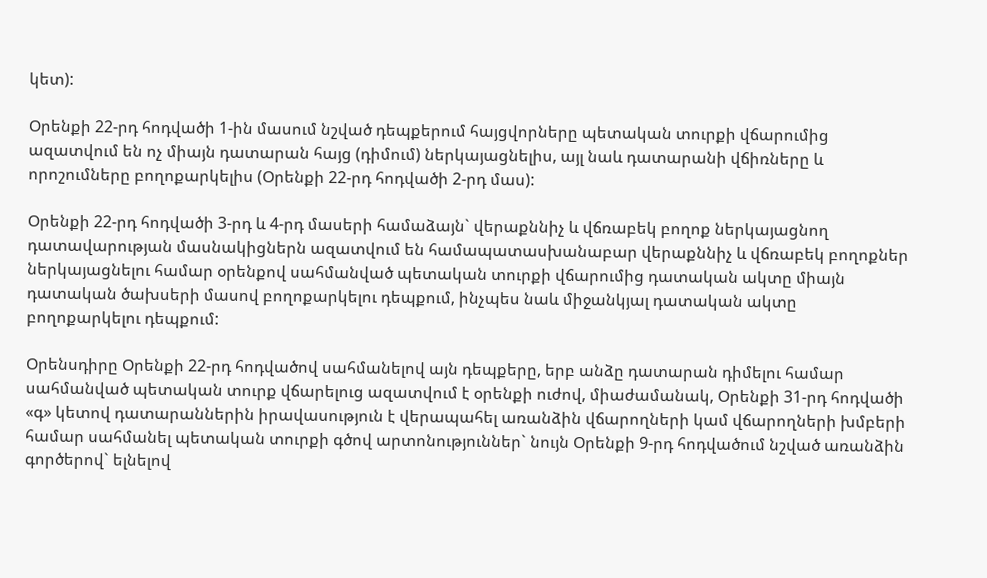կետ):

Օրենքի 22-րդ հոդվածի 1-ին մասում նշված դեպքերում հայցվորները պետական տուրքի վճարումից ազատվում են ոչ միայն դատարան հայց (դիմում) ներկայացնելիս, այլ նաև դատարանի վճիռները և որոշումները բողոքարկելիս (Օրենքի 22-րդ հոդվածի 2-րդ մաս):

Օրենքի 22-րդ հոդվածի 3-րդ և 4-րդ մասերի համաձայն` վերաքննիչ և վճռաբեկ բողոք ներկայացնող դատավարության մասնակիցներն ազատվում են համապատասխանաբար վերաքննիչ և վճռաբեկ բողոքներ ներկայացնելու համար օրենքով սահմանված պետական տուրքի վճարումից դատական ակտը միայն դատական ծախսերի մասով բողոքարկելու դեպքում, ինչպես նաև միջանկյալ դատական ակտը բողոքարկելու դեպքում:

Օրենսդիրը Օրենքի 22-րդ հոդվածով սահմանելով այն դեպքերը, երբ անձը դատարան դիմելու համար սահմանված պետական տուրք վճարելուց ազատվում է օրենքի ուժով, միաժամանակ, Օրենքի 31-րդ հոդվածի «գ» կետով դատարաններին իրավասություն է վերապահել առանձին վճարողների կամ վճարողների խմբերի համար սահմանել պետական տուրքի գծով արտոնություններ` նույն Օրենքի 9-րդ հոդվածում նշված առանձին գործերով` ելնելով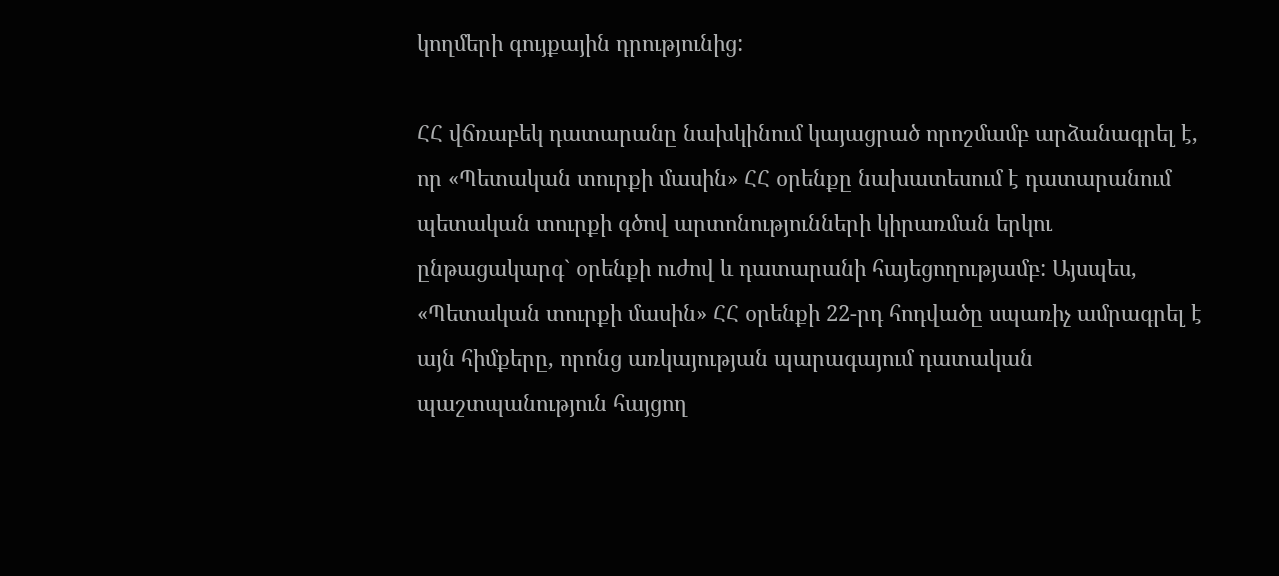կողմերի գույքային դրությունից:

ՀՀ վճռաբեկ դատարանը նախկինում կայացրած որոշմամբ արձանագրել է, որ «Պետական տուրքի մասին» ՀՀ օրենքը նախատեսում է դատարանում պետական տուրքի գծով արտոնությունների կիրառման երկու ընթացակարգ` օրենքի ուժով և դատարանի հայեցողությամբ: Այսպես, «Պետական տուրքի մասին» ՀՀ օրենքի 22-րդ հոդվածը սպառիչ ամրագրել է այն հիմքերը, որոնց առկայության պարագայում դատական պաշտպանություն հայցող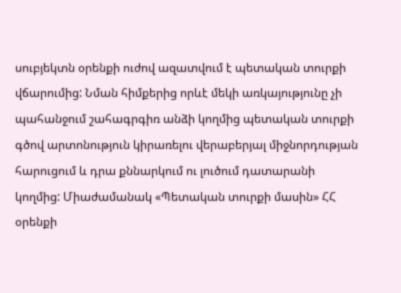սուբյեկտն օրենքի ուժով ազատվում է պետական տուրքի վճարումից: Նման հիմքերից որևէ մեկի առկայությունը չի պահանջում շահագրգիռ անձի կողմից պետական տուրքի գծով արտոնություն կիրառելու վերաբերյալ միջնորդության հարուցում և դրա քննարկում ու լուծում դատարանի կողմից: Միաժամանակ «Պետական տուրքի մասին» ՀՀ օրենքի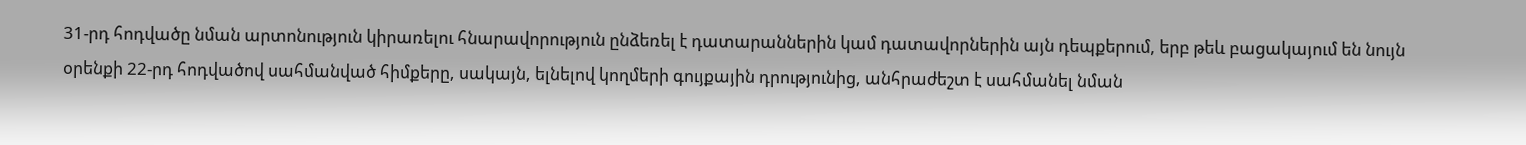31-րդ հոդվածը նման արտոնություն կիրառելու հնարավորություն ընձեռել է դատարաններին կամ դատավորներին այն դեպքերում, երբ թեև բացակայում են նույն օրենքի 22-րդ հոդվածով սահմանված հիմքերը, սակայն, ելնելով կողմերի գույքային դրությունից, անհրաժեշտ է սահմանել նման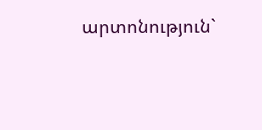արտոնություն`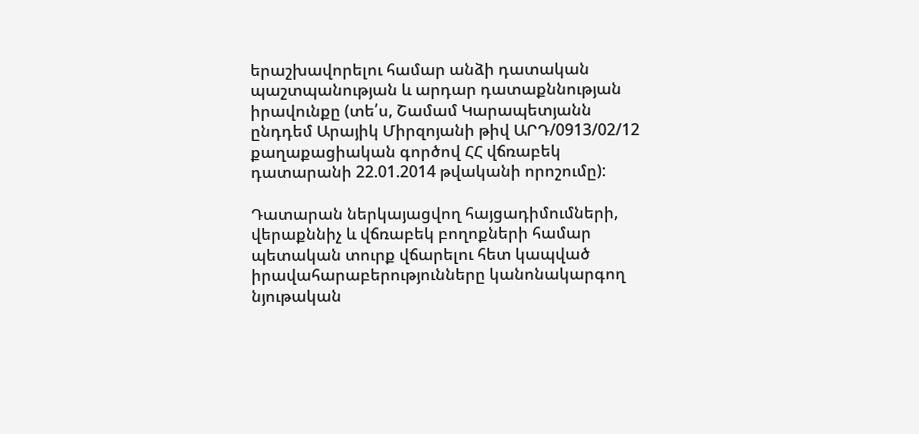երաշխավորելու համար անձի դատական պաշտպանության և արդար դատաքննության իրավունքը (տե՛ս, Շամամ Կարապետյանն ընդդեմ Արայիկ Միրզոյանի թիվ ԱՐԴ/0913/02/12 քաղաքացիական գործով ՀՀ վճռաբեկ դատարանի 22.01.2014 թվականի որոշումը):

Դատարան ներկայացվող հայցադիմումների, վերաքննիչ և վճռաբեկ բողոքների համար պետական տուրք վճարելու հետ կապված իրավահարաբերությունները կանոնակարգող նյութական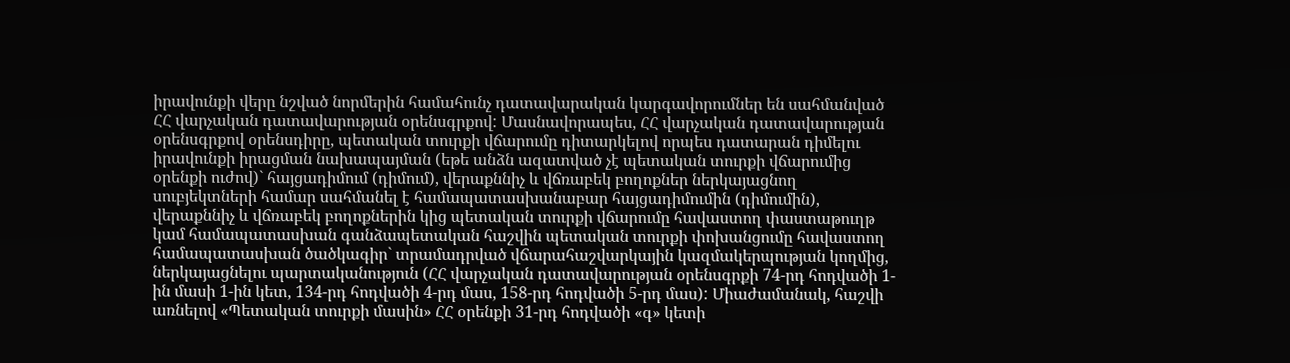իրավունքի վերը նշված նորմերին համահունչ դատավարական կարգավորումներ են սահմանված ՀՀ վարչական դատավարության օրենսգրքով: Մասնավորապես, ՀՀ վարչական դատավարության օրենսգրքով օրենսդիրը, պետական տուրքի վճարումը դիտարկելով որպես դատարան դիմելու իրավունքի իրացման նախապայման (եթե անձն ազատված չէ պետական տուրքի վճարումից օրենքի ուժով)` հայցադիմում (դիմում), վերաքննիչ և վճռաբեկ բողոքներ ներկայացնող սուբյեկտների համար սահմանել է համապատասխանաբար հայցադիմումին (դիմումին), վերաքննիչ և վճռաբեկ բողոքներին կից պետական տուրքի վճարումը հավաստող փաստաթուղթ կամ համապատասխան գանձապետական հաշվին պետական տուրքի փոխանցումը հավաստող համապատասխան ծածկագիր` տրամադրված վճարահաշվարկային կազմակերպության կողմից, ներկայացնելու պարտականություն (ՀՀ վարչական դատավարության օրենսգրքի 74-րդ հոդվածի 1-ին մասի 1-ին կետ, 134-րդ հոդվածի 4-րդ մաս, 158-րդ հոդվածի 5-րդ մաս): Միաժամանակ, հաշվի առնելով «Պետական տուրքի մասին» ՀՀ օրենքի 31-րդ հոդվածի «գ» կետի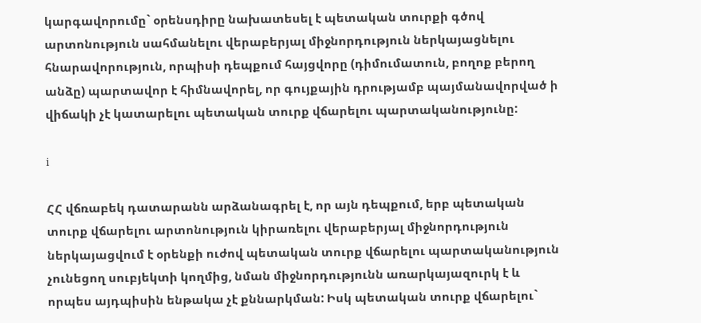կարգավորումը` օրենսդիրը նախատեսել է պետական տուրքի գծով արտոնություն սահմանելու վերաբերյալ միջնորդություն ներկայացնելու հնարավորություն, որպիսի դեպքում հայցվորը (դիմումատուն, բողոք բերող անձը) պարտավոր է հիմնավորել, որ գույքային դրությամբ պայմանավորված ի վիճակի չէ կատարելու պետական տուրք վճարելու պարտականությունը:

i

ՀՀ վճռաբեկ դատարանն արձանագրել է, որ այն դեպքում, երբ պետական տուրք վճարելու արտոնություն կիրառելու վերաբերյալ միջնորդություն ներկայացվում է օրենքի ուժով պետական տուրք վճարելու պարտականություն չունեցող սուբյեկտի կողմից, նման միջնորդությունն առարկայազուրկ է և որպես այդպիսին ենթակա չէ քննարկման: Իսկ պետական տուրք վճարելու`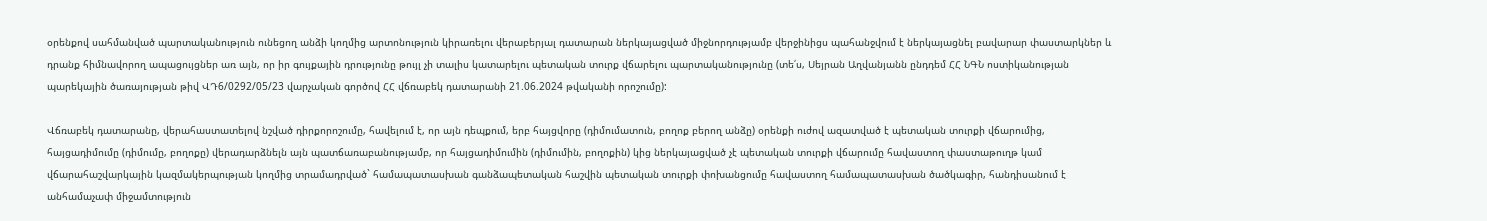օրենքով սահմանված պարտականություն ունեցող անձի կողմից արտոնություն կիրառելու վերաբերյալ դատարան ներկայացված միջնորդությամբ վերջինիցս պահանջվում է ներկայացնել բավարար փաստարկներ և դրանք հիմնավորող ապացույցներ առ այն, որ իր գույքային դրությունը թույլ չի տալիս կատարելու պետական տուրք վճարելու պարտականությունը (տե՛ս, Սեյրան Աղվանյանն ընդդեմ ՀՀ ՆԳՆ ոստիկանության պարեկային ծառայության թիվ ՎԴ6/0292/05/23 վարչական գործով ՀՀ վճռաբեկ դատարանի 21.06.2024 թվականի որոշումը):

Վճռաբեկ դատարանը, վերահաստատելով նշված դիրքորոշումը, հավելում է, որ այն դեպքում, երբ հայցվորը (դիմումատուն, բողոք բերող անձը) օրենքի ուժով ազատված է պետական տուրքի վճարումից, հայցադիմումը (դիմումը, բողոքը) վերադարձնելն այն պատճառաբանությամբ, որ հայցադիմումին (դիմումին, բողոքին) կից ներկայացված չէ պետական տուրքի վճարումը հավաստող փաստաթուղթ կամ վճարահաշվարկային կազմակերպության կողմից տրամադրված` համապատասխան գանձապետական հաշվին պետական տուրքի փոխանցումը հավաստող համապատասխան ծածկագիր, հանդիսանում է անհամաչափ միջամտություն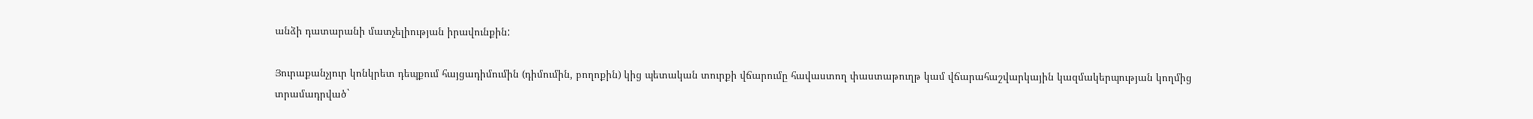անձի դատարանի մատչելիության իրավունքին:

Յուրաքանչյուր կոնկրետ դեպքում հայցադիմումին (դիմումին, բողոքին) կից պետական տուրքի վճարումը հավաստող փաստաթուղթ կամ վճարահաշվարկային կազմակերպության կողմից տրամադրված`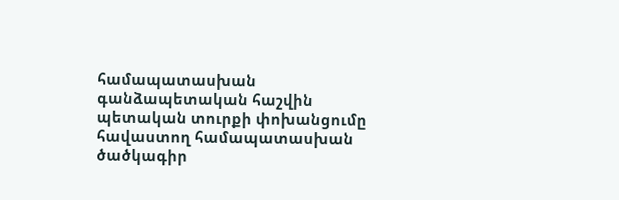համապատասխան գանձապետական հաշվին պետական տուրքի փոխանցումը հավաստող համապատասխան ծածկագիր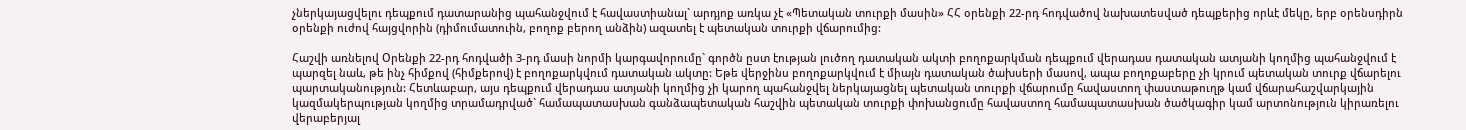չներկայացվելու դեպքում դատարանից պահանջվում է հավաստիանալ` արդյոք առկա չէ «Պետական տուրքի մասին» ՀՀ օրենքի 22-րդ հոդվածով նախատեսված դեպքերից որևէ մեկը, երբ օրենսդիրն օրենքի ուժով հայցվորին (դիմումատուին, բողոք բերող անձին) ազատել է պետական տուրքի վճարումից:

Հաշվի առնելով Օրենքի 22-րդ հոդվածի 3-րդ մասի նորմի կարգավորումը` գործն ըստ էության լուծող դատական ակտի բողոքարկման դեպքում վերադաս դատական ատյանի կողմից պահանջվում է պարզել նաև, թե ինչ հիմքով (հիմքերով) է բողոքարկվում դատական ակտը: Եթե վերջինս բողոքարկվում է միայն դատական ծախսերի մասով, ապա բողոքաբերը չի կրում պետական տուրք վճարելու պարտականություն: Հետևաբար, այս դեպքում վերադաս ատյանի կողմից չի կարող պահանջվել ներկայացնել պետական տուրքի վճարումը հավաստող փաստաթուղթ կամ վճարահաշվարկային կազմակերպության կողմից տրամադրված` համապատասխան գանձապետական հաշվին պետական տուրքի փոխանցումը հավաստող համապատասխան ծածկագիր կամ արտոնություն կիրառելու վերաբերյալ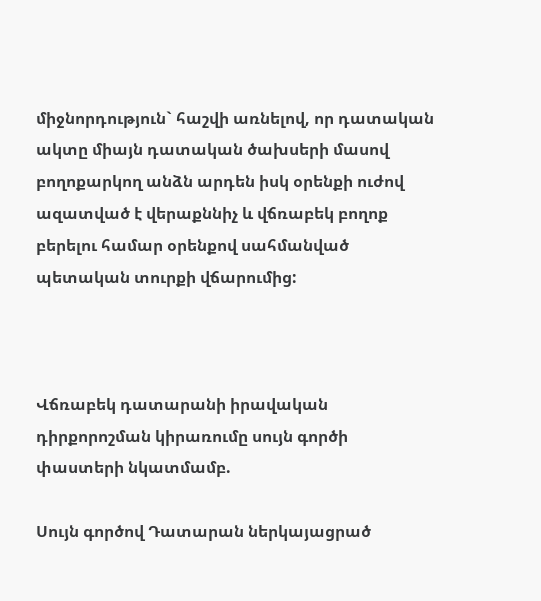միջնորդություն` հաշվի առնելով, որ դատական ակտը միայն դատական ծախսերի մասով բողոքարկող անձն արդեն իսկ օրենքի ուժով ազատված է վերաքննիչ և վճռաբեկ բողոք բերելու համար օրենքով սահմանված պետական տուրքի վճարումից:



Վճռաբեկ դատարանի իրավական դիրքորոշման կիրառումը սույն գործի փաստերի նկատմամբ.

Սույն գործով Դատարան ներկայացրած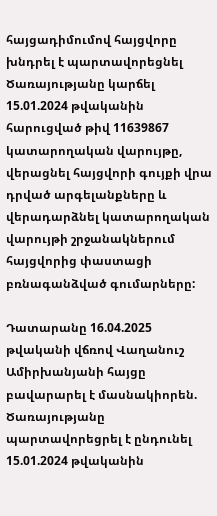հայցադիմումով հայցվորը խնդրել է պարտավորեցնել Ծառայությանը կարճել 15.01.2024 թվականին հարուցված թիվ 11639867 կատարողական վարույթը, վերացնել հայցվորի գույքի վրա դրված արգելանքները և վերադարձնել կատարողական վարույթի շրջանակներում հայցվորից փաստացի բռնագանձված գումարները:

Դատարանը 16.04.2025 թվականի վճռով Վաղանուշ Ամիրխանյանի հայցը բավարարել է մասնակիորեն. Ծառայությանը պարտավորեցրել է ընդունել 15.01.2024 թվականին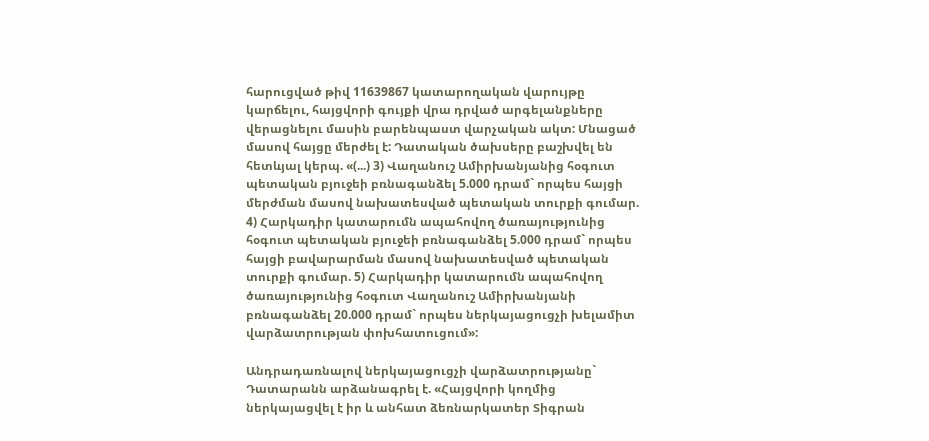հարուցված թիվ 11639867 կատարողական վարույթը կարճելու, հայցվորի գույքի վրա դրված արգելանքները վերացնելու մասին բարենպաստ վարչական ակտ: Մնացած մասով հայցը մերժել է: Դատական ծախսերը բաշխվել են հետևյալ կերպ. «(...) 3) Վաղանուշ Ամիրխանյանից հօգուտ պետական բյուջեի բռնագանձել 5.000 դրամ` որպես հայցի մերժման մասով նախատեսված պետական տուրքի գումար. 4) Հարկադիր կատարումն ապահովող ծառայությունից հօգուտ պետական բյուջեի բռնագանձել 5.000 դրամ` որպես հայցի բավարարման մասով նախատեսված պետական տուրքի գումար. 5) Հարկադիր կատարումն ապահովող ծառայությունից հօգուտ Վաղանուշ Ամիրխանյանի բռնագանձել 20.000 դրամ` որպես ներկայացուցչի խելամիտ վարձատրության փոխհատուցում»:

Անդրադառնալով ներկայացուցչի վարձատրությանը` Դատարանն արձանագրել է. «Հայցվորի կողմից ներկայացվել է իր և անհատ ձեռնարկատեր Տիգրան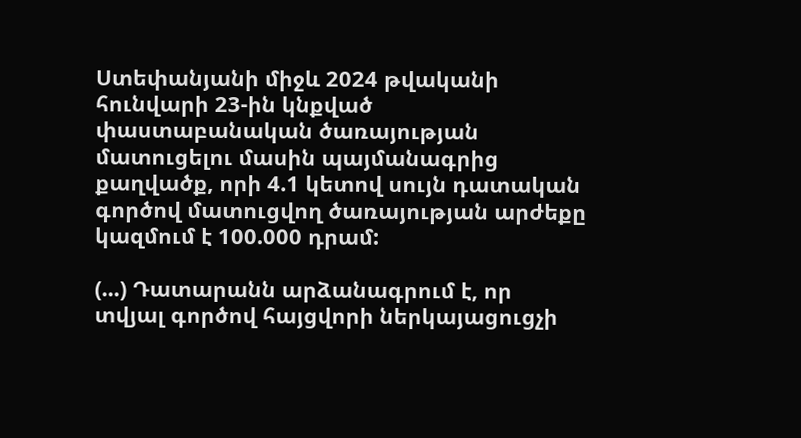Ստեփանյանի միջև 2024 թվականի հունվարի 23-ին կնքված փաստաբանական ծառայության մատուցելու մասին պայմանագրից քաղվածք, որի 4.1 կետով սույն դատական գործով մատուցվող ծառայության արժեքը կազմում է 100.000 դրամ:

(...) Դատարանն արձանագրում է, որ տվյալ գործով հայցվորի ներկայացուցչի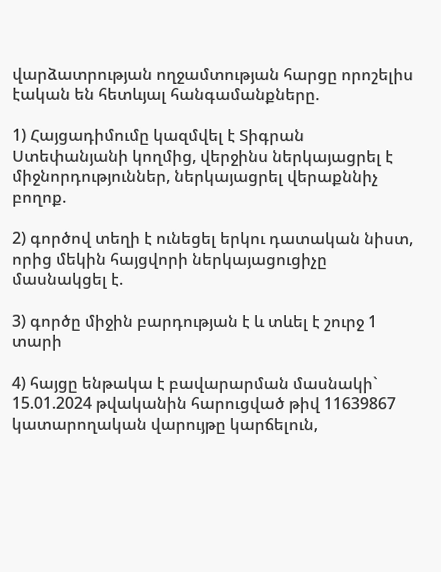վարձատրության ողջամտության հարցը որոշելիս էական են հետևյալ հանգամանքները.

1) Հայցադիմումը կազմվել է Տիգրան Ստեփանյանի կողմից, վերջինս ներկայացրել է միջնորդություններ, ներկայացրել վերաքննիչ բողոք.

2) գործով տեղի է ունեցել երկու դատական նիստ, որից մեկին հայցվորի ներկայացուցիչը մասնակցել է.

3) գործը միջին բարդության է և տևել է շուրջ 1 տարի

4) հայցը ենթակա է բավարարման մասնակի` 15.01.2024 թվականին հարուցված թիվ 11639867 կատարողական վարույթը կարճելուն,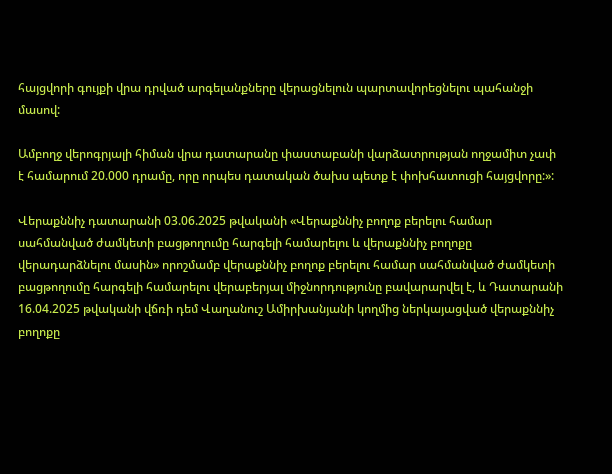հայցվորի գույքի վրա դրված արգելանքները վերացնելուն պարտավորեցնելու պահանջի մասով:

Ամբողջ վերոգրյալի հիման վրա դատարանը փաստաբանի վարձատրության ողջամիտ չափ է համարում 20.000 դրամը, որը որպես դատական ծախս պետք է փոխհատուցի հայցվորը:»:

Վերաքննիչ դատարանի 03.06.2025 թվականի «Վերաքննիչ բողոք բերելու համար սահմանված ժամկետի բացթողումը հարգելի համարելու և վերաքննիչ բողոքը վերադարձնելու մասին» որոշմամբ վերաքննիչ բողոք բերելու համար սահմանված ժամկետի բացթողումը հարգելի համարելու վերաբերյալ միջնորդությունը բավարարվել է, և Դատարանի 16.04.2025 թվականի վճռի դեմ Վաղանուշ Ամիրխանյանի կողմից ներկայացված վերաքննիչ բողոքը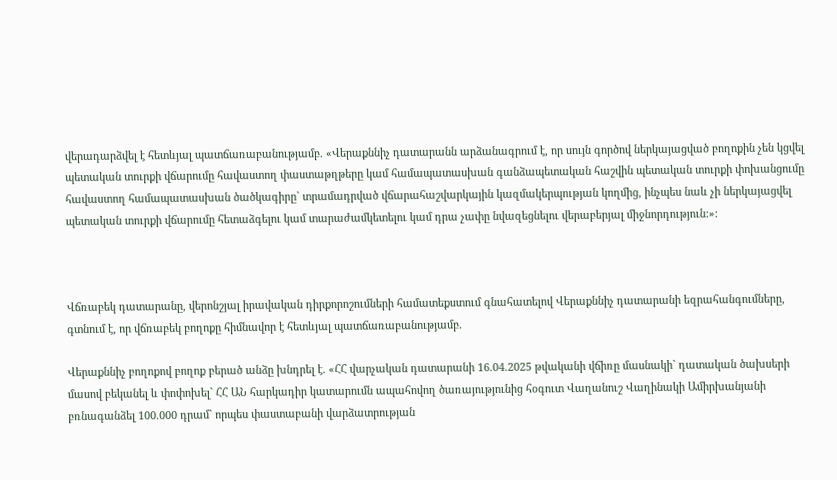վերադարձվել է հետևյալ պատճառաբանությամբ. «Վերաքննիչ դատարանն արձանագրում է, որ սույն գործով ներկայացված բողոքին չեն կցվել պետական տուրքի վճարումը հավաստող փաստաթղթերը կամ համապատասխան գանձապետական հաշվին պետական տուրքի փոխանցումը հավաստող համապատասխան ծածկագիրը` տրամադրված վճարահաշվարկային կազմակերպության կողմից, ինչպես նաև չի ներկայացվել պետական տուրքի վճարումը հետաձգելու կամ տարաժամկետելու կամ դրա չափը նվազեցնելու վերաբերյալ միջնորդություն:»:



Վճռաբեկ դատարանը, վերոնշյալ իրավական դիրքորոշումների համատեքստում գնահատելով Վերաքննիչ դատարանի եզրահանգումները, գտնում է, որ վճռաբեկ բողոքը հիմնավոր է հետևյալ պատճառաբանությամբ.

Վերաքննիչ բողոքով բողոք բերած անձը խնդրել է. «ՀՀ վարչական դատարանի 16.04.2025 թվականի վճիռը մասնակի` դատական ծախսերի մասով բեկանել և փոփոխել` ՀՀ ԱՆ հարկադիր կատարումն ապահովող ծառայությունից հօգուտ Վաղանուշ Վաղինակի Ամիրխանյանի բռնագանձել 100.000 դրամ` որպես փաստաբանի վարձատրության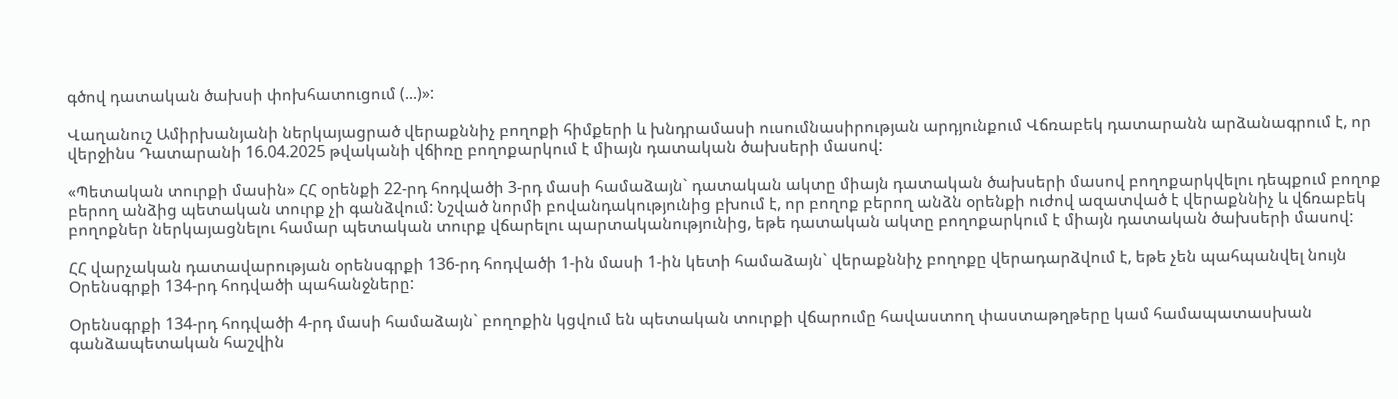գծով դատական ծախսի փոխհատուցում (...)»:

Վաղանուշ Ամիրխանյանի ներկայացրած վերաքննիչ բողոքի հիմքերի և խնդրամասի ուսումնասիրության արդյունքում Վճռաբեկ դատարանն արձանագրում է, որ վերջինս Դատարանի 16.04.2025 թվականի վճիռը բողոքարկում է միայն դատական ծախսերի մասով:

«Պետական տուրքի մասին» ՀՀ օրենքի 22-րդ հոդվածի 3-րդ մասի համաձայն` դատական ակտը միայն դատական ծախսերի մասով բողոքարկվելու դեպքում բողոք բերող անձից պետական տուրք չի գանձվում: Նշված նորմի բովանդակությունից բխում է, որ բողոք բերող անձն օրենքի ուժով ազատված է վերաքննիչ և վճռաբեկ բողոքներ ներկայացնելու համար պետական տուրք վճարելու պարտականությունից, եթե դատական ակտը բողոքարկում է միայն դատական ծախսերի մասով:

ՀՀ վարչական դատավարության օրենսգրքի 136-րդ հոդվածի 1-ին մասի 1-ին կետի համաձայն` վերաքննիչ բողոքը վերադարձվում է, եթե չեն պահպանվել նույն Օրենսգրքի 134-րդ հոդվածի պահանջները:

Օրենսգրքի 134-րդ հոդվածի 4-րդ մասի համաձայն` բողոքին կցվում են պետական տուրքի վճարումը հավաստող փաստաթղթերը կամ համապատասխան գանձապետական հաշվին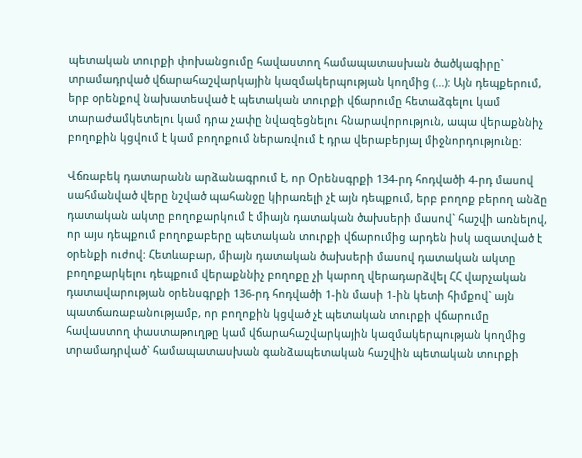պետական տուրքի փոխանցումը հավաստող համապատասխան ծածկագիրը` տրամադրված վճարահաշվարկային կազմակերպության կողմից (...): Այն դեպքերում, երբ օրենքով նախատեսված է պետական տուրքի վճարումը հետաձգելու կամ տարաժամկետելու կամ դրա չափը նվազեցնելու հնարավորություն, ապա վերաքննիչ բողոքին կցվում է կամ բողոքում ներառվում է դրա վերաբերյալ միջնորդությունը:

Վճռաբեկ դատարանն արձանագրում է, որ Օրենսգրքի 134-րդ հոդվածի 4-րդ մասով սահմանված վերը նշված պահանջը կիրառելի չէ այն դեպքում, երբ բողոք բերող անձը դատական ակտը բողոքարկում է միայն դատական ծախսերի մասով` հաշվի առնելով, որ այս դեպքում բողոքաբերը պետական տուրքի վճարումից արդեն իսկ ազատված է օրենքի ուժով: Հետևաբար, միայն դատական ծախսերի մասով դատական ակտը բողոքարկելու դեպքում վերաքննիչ բողոքը չի կարող վերադարձվել ՀՀ վարչական դատավարության օրենսգրքի 136-րդ հոդվածի 1-ին մասի 1-ին կետի հիմքով` այն պատճառաբանությամբ, որ բողոքին կցված չէ պետական տուրքի վճարումը հավաստող փաստաթուղթը կամ վճարահաշվարկային կազմակերպության կողմից տրամադրված` համապատասխան գանձապետական հաշվին պետական տուրքի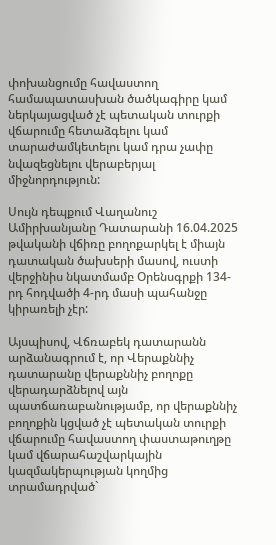փոխանցումը հավաստող համապատասխան ծածկագիրը կամ ներկայացված չէ պետական տուրքի վճարումը հետաձգելու կամ տարաժամկետելու կամ դրա չափը նվազեցնելու վերաբերյալ միջնորդություն:

Սույն դեպքում Վաղանուշ Ամիրխանյանը Դատարանի 16.04.2025 թվականի վճիռը բողոքարկել է միայն դատական ծախսերի մասով, ուստի վերջինիս նկատմամբ Օրենսգրքի 134-րդ հոդվածի 4-րդ մասի պահանջը կիրառելի չէր:

Այսպիսով, Վճռաբեկ դատարանն արձանագրում է, որ Վերաքննիչ դատարանը վերաքննիչ բողոքը վերադարձնելով այն պատճառաբանությամբ, որ վերաքննիչ բողոքին կցված չէ պետական տուրքի վճարումը հավաստող փաստաթուղթը կամ վճարահաշվարկային կազմակերպության կողմից տրամադրված`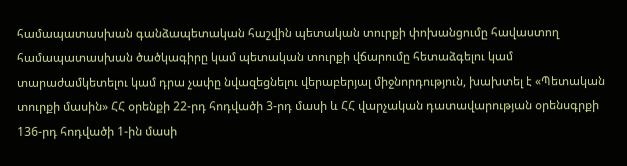համապատասխան գանձապետական հաշվին պետական տուրքի փոխանցումը հավաստող համապատասխան ծածկագիրը կամ պետական տուրքի վճարումը հետաձգելու կամ տարաժամկետելու կամ դրա չափը նվազեցնելու վերաբերյալ միջնորդություն, խախտել է «Պետական տուրքի մասին» ՀՀ օրենքի 22-րդ հոդվածի 3-րդ մասի և ՀՀ վարչական դատավարության օրենսգրքի 136-րդ հոդվածի 1-ին մասի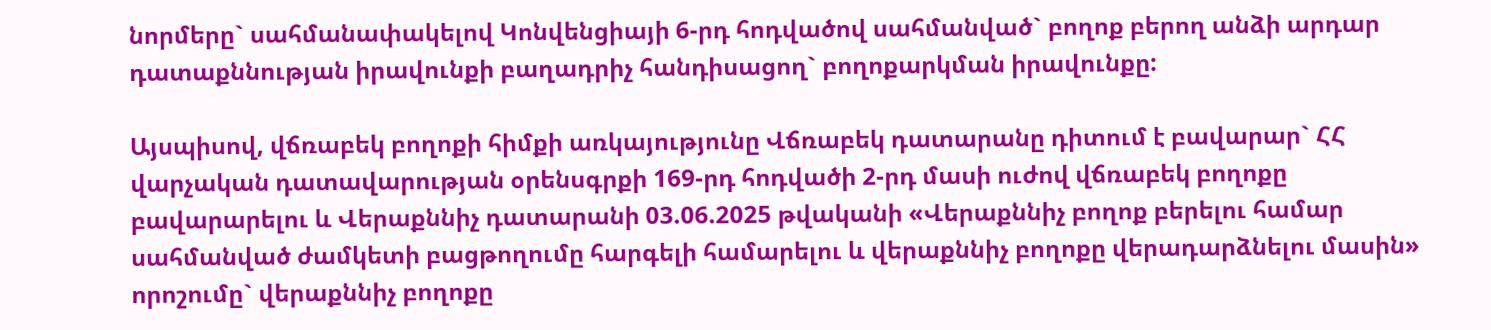նորմերը` սահմանափակելով Կոնվենցիայի 6-րդ հոդվածով սահմանված` բողոք բերող անձի արդար դատաքննության իրավունքի բաղադրիչ հանդիսացող` բողոքարկման իրավունքը:

Այսպիսով, վճռաբեկ բողոքի հիմքի առկայությունը Վճռաբեկ դատարանը դիտում է բավարար` ՀՀ վարչական դատավարության օրենսգրքի 169-րդ հոդվածի 2-րդ մասի ուժով վճռաբեկ բողոքը բավարարելու և Վերաքննիչ դատարանի 03.06.2025 թվականի «Վերաքննիչ բողոք բերելու համար սահմանված ժամկետի բացթողումը հարգելի համարելու և վերաքննիչ բողոքը վերադարձնելու մասին» որոշումը` վերաքննիչ բողոքը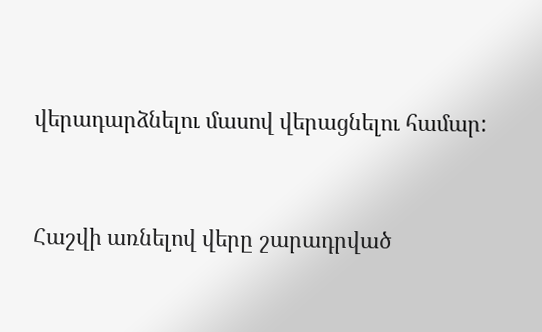վերադարձնելու մասով վերացնելու համար:



Հաշվի առնելով վերը շարադրված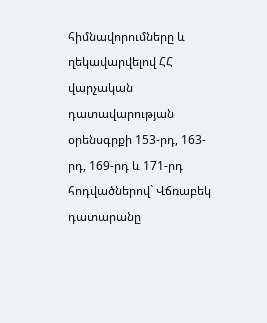հիմնավորումները և ղեկավարվելով ՀՀ վարչական դատավարության օրենսգրքի 153-րդ, 163-րդ, 169-րդ և 171-րդ հոդվածներով` Վճռաբեկ դատարանը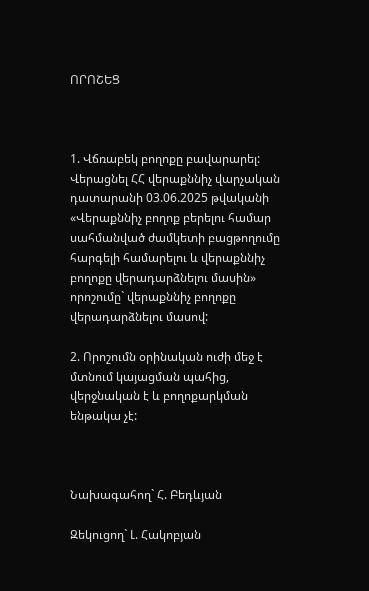ՈՐՈՇԵՑ



1. Վճռաբեկ բողոքը բավարարել: Վերացնել ՀՀ վերաքննիչ վարչական դատարանի 03.06.2025 թվականի «Վերաքննիչ բողոք բերելու համար սահմանված ժամկետի բացթողումը հարգելի համարելու և վերաքննիչ բողոքը վերադարձնելու մասին» որոշումը` վերաքննիչ բողոքը վերադարձնելու մասով:

2. Որոշումն օրինական ուժի մեջ է մտնում կայացման պահից, վերջնական է և բողոքարկման ենթակա չէ:



Նախագահող` Հ. Բեդևյան

Զեկուցող` Լ. Հակոբյան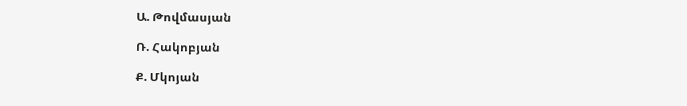Ա. Թովմասյան

Ռ. Հակոբյան

Ք. Մկոյան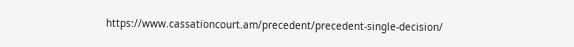https://www.cassationcourt.am/precedent/precedent-single-decision/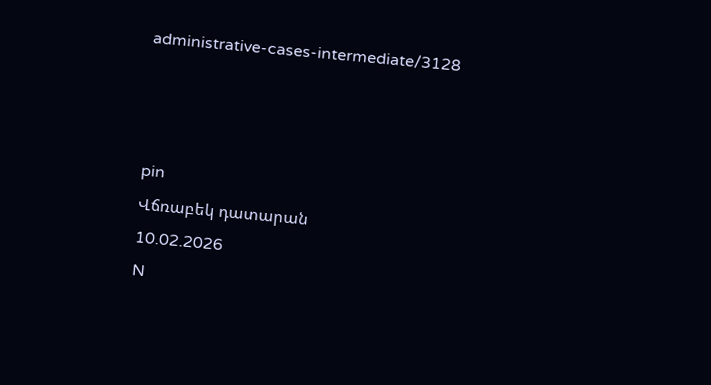administrative-cases-intermediate/3128



pin
Վճռաբեկ դատարան
10.02.2026
N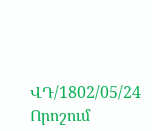ՎԴ/1802/05/24
Որոշում